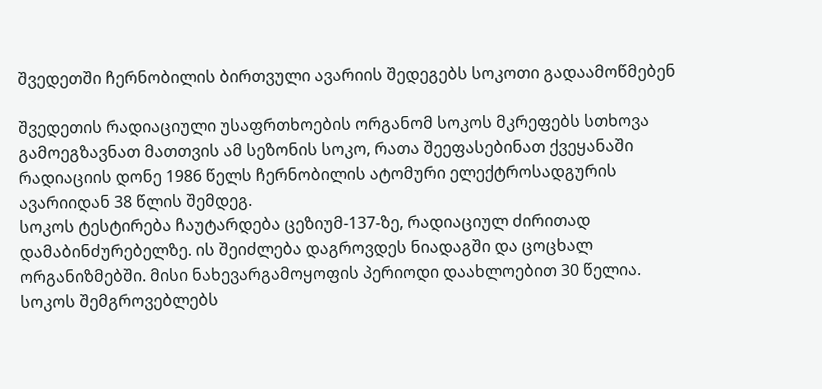შვედეთში ჩერნობილის ბირთვული ავარიის შედეგებს სოკოთი გადაამოწმებენ

შვედეთის რადიაციული უსაფრთხოების ორგანომ სოკოს მკრეფებს სთხოვა გამოეგზავნათ მათთვის ამ სეზონის სოკო, რათა შეეფასებინათ ქვეყანაში რადიაციის დონე 1986 წელს ჩერნობილის ატომური ელექტროსადგურის ავარიიდან 38 წლის შემდეგ.
სოკოს ტესტირება ჩაუტარდება ცეზიუმ-137-ზე, რადიაციულ ძირითად დამაბინძურებელზე. ის შეიძლება დაგროვდეს ნიადაგში და ცოცხალ ორგანიზმებში. მისი ნახევარგამოყოფის პერიოდი დაახლოებით 30 წელია.
სოკოს შემგროვებლებს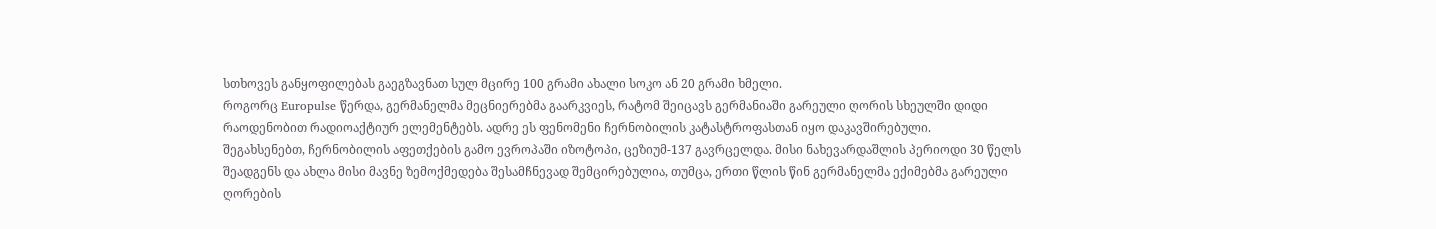სთხოვეს განყოფილებას გაეგზავნათ სულ მცირე 100 გრამი ახალი სოკო ან 20 გრამი ხმელი.
როგორც Europulse წერდა, გერმანელმა მეცნიერებმა გაარკვიეს, რატომ შეიცავს გერმანიაში გარეული ღორის სხეულში დიდი რაოდენობით რადიოაქტიურ ელემენტებს. ადრე ეს ფენომენი ჩერნობილის კატასტროფასთან იყო დაკავშირებული.
შეგახსენებთ, ჩერნობილის აფეთქების გამო ევროპაში იზოტოპი, ცეზიუმ-137 გავრცელდა. მისი ნახევარდაშლის პერიოდი 30 წელს შეადგენს და ახლა მისი მავნე ზემოქმედება შესამჩნევად შემცირებულია, თუმცა, ერთი წლის წინ გერმანელმა ექიმებმა გარეული ღორების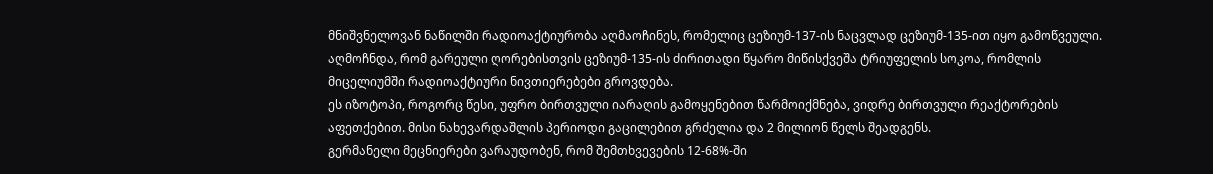მნიშვნელოვან ნაწილში რადიოაქტიურობა აღმაოჩინეს, რომელიც ცეზიუმ-137-ის ნაცვლად ცეზიუმ-135-ით იყო გამოწვეული. აღმოჩნდა, რომ გარეული ღორებისთვის ცეზიუმ-135-ის ძირითადი წყარო მიწისქვეშა ტრიუფელის სოკოა, რომლის მიცელიუმში რადიოაქტიური ნივთიერებები გროვდება.
ეს იზოტოპი, როგორც წესი, უფრო ბირთვული იარაღის გამოყენებით წარმოიქმნება, ვიდრე ბირთვული რეაქტორების აფეთქებით. მისი ნახევარდაშლის პერიოდი გაცილებით გრძელია და 2 მილიონ წელს შეადგენს.
გერმანელი მეცნიერები ვარაუდობენ, რომ შემთხვევების 12-68%-ში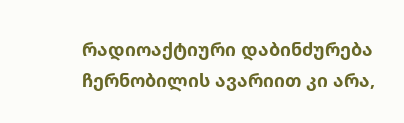რადიოაქტიური დაბინძურება ჩერნობილის ავარიით კი არა,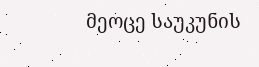მეოცე საუკუნის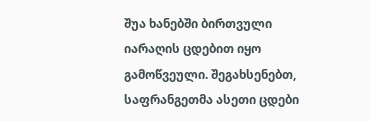შუა ხანებში ბირთვული იარაღის ცდებით იყო გამოწვეული. შეგახსენებთ, საფრანგეთმა ასეთი ცდები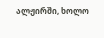ალჟირში, ხოლო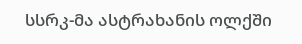სსრკ-მა ასტრახანის ოლქში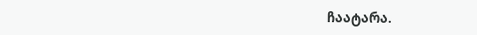ჩაატარა.